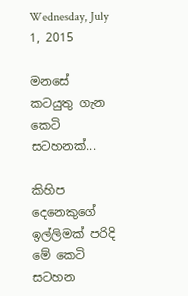Wednesday, July 1, 2015

මනසේ කටයුතු ගැන කෙටි සටහනක්...

කිහිප දෙනෙකුගේ ඉල්ලිමක් පරිදි මේ කෙටි සටහන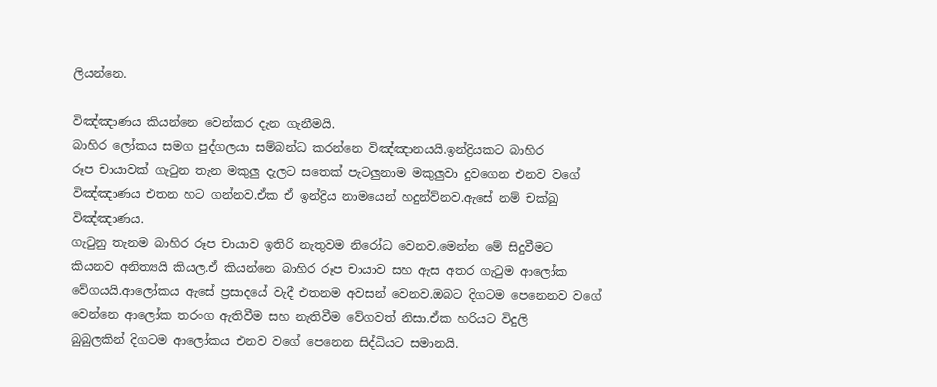ලියන්නෙ.

විඤ්ඤාණය කියන්නෙ වෙන්කර දැන ගැනීමයි.
බාහිර ලෝකය සමග පුද්ගලයා සම්බන්ධ කරන්නෙ විඤ්ඤානයයි.ඉන්ද්‍රියකට බාහිර
රූප චායාවක් ගැටුන තැන මකුලු දැලට සතෙක් පැටලුනාම මකුලුවා දුවගෙන එනව වගේ
විඤ්ඤාණය එතන හට ගන්නව.ඒක ඒ ඉන්ද්‍රිය නාමයෙන් හදුන්ව්නව.ඇසේ නම් චක්ඛු
විඤ්ඤාණය.
ගැටුනු තැනම බාහිර රූප චායාව ඉතිරි නැතුවම නිරෝධ වෙනව.මෙන්න මේ සිදුවීමට
කියනව අනිත්‍යයි කියල.ඒ කියන්නෙ බාහිර රූප චායාව සහ ඇස අතර ගැටුම ආලෝක
වේගයයි.ආලෝකය ඇසේ ප්‍රසාදයේ වැදී එතනම අවසන් වෙනව.ඔබට දිගටම පෙනෙනව වගේ
වෙන්නෙ ආලෝක තරංග ඇතිවීම සහ නැතිවීම වේගවත් නිසා.ඒක හරියට විදුලි
බුබුලකින් දිගටම ආලෝකය එනව වගේ පෙනෙන සිද්ධියට සමානයි.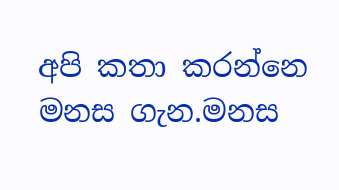අපි කතා කරන්නෙ මනස ගැන.මනස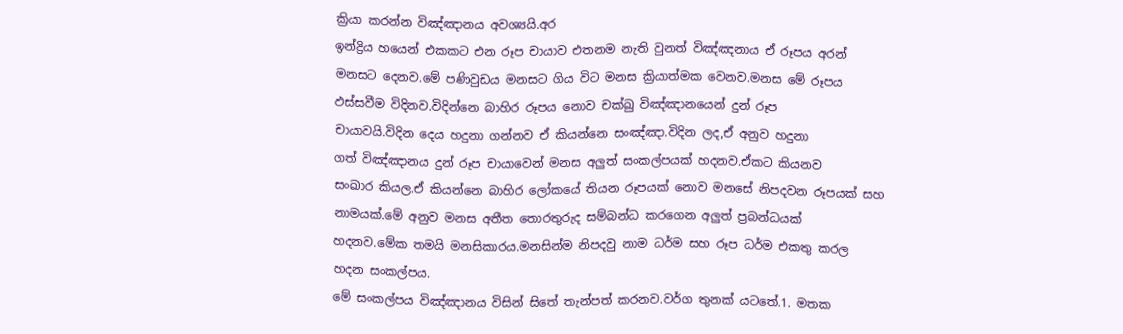ක්‍රියා කරන්න විඤ්ඤානය අවශ්‍යයි.අර
ඉන්ද්‍රිය හයෙන් එකකට එන රූප චායාව එතනම නැති වුනත් විඤ්ඤනාය ඒ රූපය අරන්
මනසට දෙනව.මේ පණිවුඩය මනසට ගිය විට මනස ක්‍රියාත්මක වෙනව.මනස මේ රූපය
ඵස්සවීම විදිනව.විදින්නෙ බාහිර රූපය නොව චක්ඛු විඤ්ඤානයෙන් දුන් රූප
චායාවයි.විදින දෙය හදුනා ගන්නව ඒ කියන්නෙ සංඤ්ඤා.විදින ලද,ඒ අනුව හදුනා
ගත් විඤ්ඤානය දුන් රූප චායාවෙන් මනස අලුත් සංකල්පයක් හදනව.ඒකට කියනව
සංඛාර කියල.ඒ කියන්නෙ බාහිර ලෝකයේ තියන රූපයක් නොව මනසේ නිපදවන රූපයක් සහ
නාමයක්.මේ අනුව මනස අතීත තොරතුරුද සම්බන්ධ කරගෙන අලුත් ප්‍රබන්ධයක්
හදනව.මේක තමයි මනසිකාරය.මනසින්ම නිපදවු නාම ධර්ම සහ රූප ධර්ම එකතු කරල
හදන සංකල්පය.
මේ සංකල්පය විඤ්ඤානය විසින් සිතේ තැන්පත් කරනව.වර්ග තුනක් යටතේ.1. මතක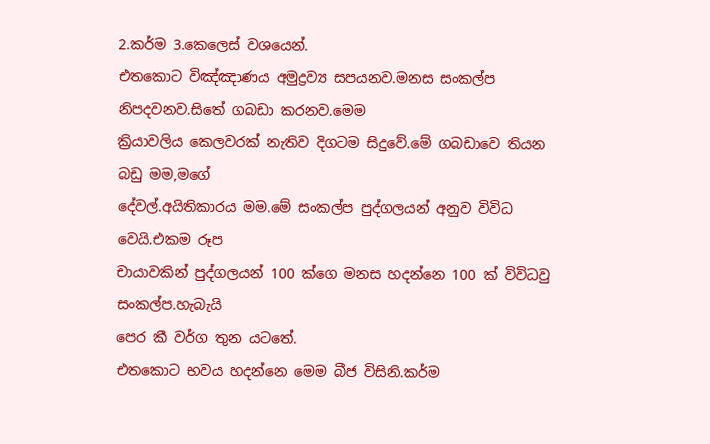2.කර්ම 3.කෙලෙස් වශයෙන්.
එතකොට විඤ්ඤාණය අමුද්‍රව්‍ය සපයනව.මනස සංකල්ප නිපදවනව.සිතේ ගබඩා කරනව.මෙම
ක්‍රියාවලිය කෙලවරක් නැතිව දිගටම සිදුවේ.මේ ගබඩාවෙ තියන බඩු මම,මගේ
දේවල්.අයිතිකාරය මම.මේ සංකල්ප පුද්ගලයන් අනුව විවිධ වෙයි.එකම රූප
චායාවකින් පුද්ගලයන් 100 ක්ගෙ මනස හදන්නෙ 100 ක් විවිධවු සංකල්ප.හැබැයි
පෙර කී වර්ග තුන යටතේ.
එතකොට භවය හදන්නෙ මෙම බීජ විසිනි.කර්ම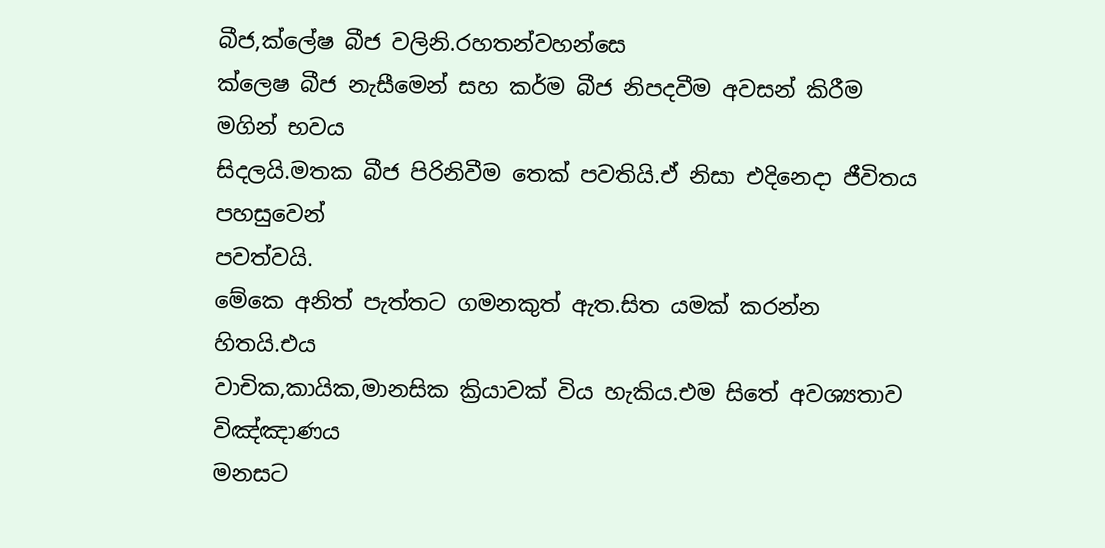බීජ,ක්ලේෂ බීජ වලිනි.රහතන්වහන්සෙ
ක්ලෙෂ බීජ නැසීමෙන් සහ කර්ම බීජ නිපදවීම අවසන් කිරීම මගින් භවය
සිදලයි.මතක බීජ පිරිනිවීම තෙක් පවතියි.ඒ නිසා එදිනෙදා ජීවිතය පහසුවෙන්
පවත්වයි.
මේකෙ අනිත් පැත්තට ගමනකුත් ඇත.සිත යමක් කරන්න හිතයි.එය
වාචික,කායික,මානසික ක්‍රියාවක් විය හැකිය.එම සිතේ අවශ්‍යතාව විඤ්ඤාණය
මනසට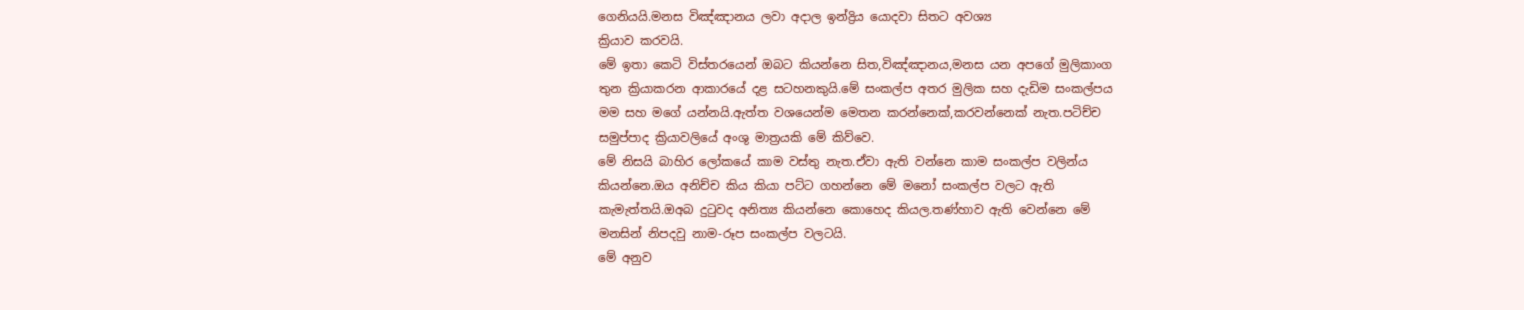ගෙනියයි.මනස විඤ්ඤානය ලවා අදාල ඉන්ද්‍රිය යොදවා සිතට අවශ්‍ය
ක්‍රියාව කරවයි.
මේ ඉතා කෙටි විස්තරයෙන් ඔබට කියන්නෙ සිත,විඤ්ඤානය,මනස යන අපගේ මුලිකාංග
තුන ක්‍රියාකරන ආකාරයේ දළ සටහනකුයි.මේ සංකල්ප අතර මුලික සහ දැඩිම සංකල්පය
මම සහ මගේ යන්නයි.ඇත්ත වශයෙන්ම මෙතන කරන්නෙක්,කරවන්නෙක් නැත.පටිච්ච
සමුප්පාද ක්‍රියාවලියේ අංශු මාත්‍රයකි මේ කිව්වෙ.
මේ නිසයි බාහිර ලෝකයේ කාම වස්තු නැත.ඒවා ඇති වන්නෙ කාම සංකල්ප වලින්ය
කියන්නෙ.ඔය අනිච්ච කිය කියා පට්ට ගහන්නෙ මේ මනෝ සංකල්ප වලට ඇති
කැමැත්තයි.ඔඅබ දුටුවද අනිත්‍ය කියන්නෙ කොහෙද කියල.තණ්හාව ඇති වෙන්නෙ මේ
මනසින් නිපදවු නාම-රූප සංකල්ප වලටයි.
මේ අනුව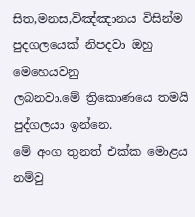සිත,මනස,විඤ්ඤානය විසින්ම පුදගලයෙක් නිපදවා ඔහු මෙහෙයවනු
ලබනවා.මේ ත්‍රිකොණයෙ තමයි පුද්ගලයා ඉන්නෙ.
මේ අංග තුනත් එක්ක මොළය නම්වු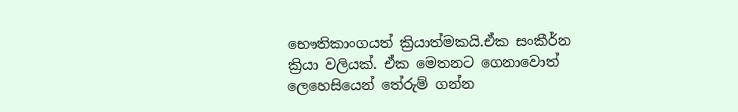භෞතිකාංගයත් ක්‍රියාත්මකයි.ඒක සංකීර්න
ක්‍රියා වලියක්. ඒක මෙතනට ගෙනාවොත් ලෙහෙසියෙන් තේරුම් ගන්න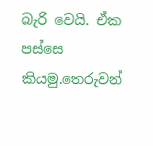බැරි වෙයි. ඒක
පස්සෙ කියමු.තෙරුවන්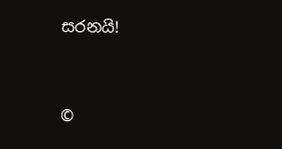සරනයි!



©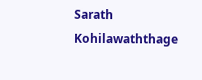Sarath Kohilawaththage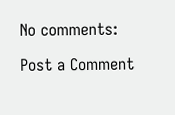No comments:

Post a Comment